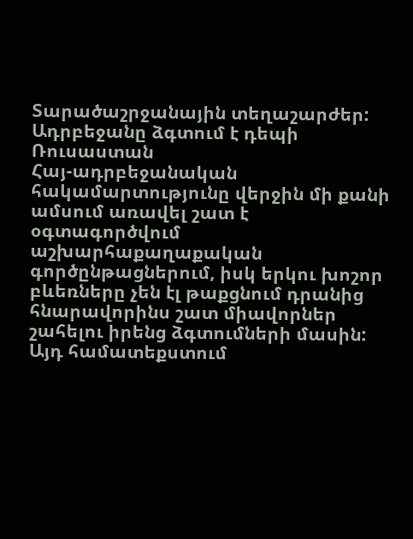Տարածաշրջանային տեղաշարժեր: Ադրբեջանը ձգտում է դեպի Ռուսաստան
Հայ-ադրբեջանական հակամարտությունը վերջին մի քանի ամսում առավել շատ է օգտագործվում աշխարհաքաղաքական գործընթացներում, իսկ երկու խոշոր բևեռները չեն էլ թաքցնում դրանից հնարավորինս շատ միավորներ շահելու իրենց ձգտումների մասին: Այդ համատեքստում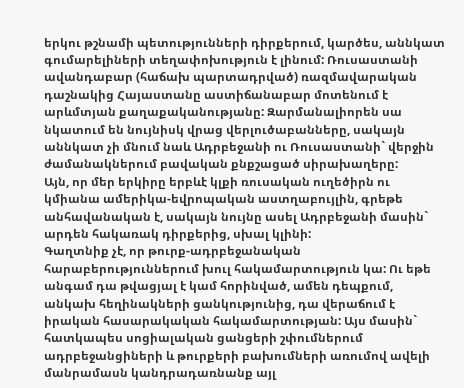երկու թշնամի պետությունների դիրքերում, կարծես, աննկատ գումարելիների տեղափոխություն է լինում: Ռուսաստանի ավանդաբար (հաճախ պարտադրված) ռազմավարական դաշնակից Հայաստանը աստիճանաբար մոտենում է արևմտյան քաղաքականությանը: Զարմանալիորեն սա նկատում են նույնիսկ վրաց վերլուծաբանները, սակայն աննկատ չի մնում նաև Ադրբեջանի ու Ռուսաստանի` վերջին ժամանակներում բավական քնքշացած սիրախաղերը:
Այն, որ մեր երկիրը երբևէ կլքի ռուսական ուղեծիրն ու կմիանա ամերիկա-եվրոպական աստղաբույլին, գրեթե անհավանական է, սակայն նույնը ասել Ադրբեջանի մասին` արդեն հակառակ դիրքերից, սխալ կլինի:
Գաղտնիք չէ, որ թուրք-ադրբեջանական հարաբերություններում խուլ հակամարտություն կա: Ու եթե անգամ դա թվացյալ է կամ հորինված, ամեն դեպքում, անկախ հեղինակների ցանկությունից, դա վերաճում է իրական հասարակական հակամարտության: Այս մասին` հատկապես սոցիալական ցանցերի շփումներում ադրբեջանցիների և թուրքերի բախումների առումով ավելի մանրամասն կանդրադառնանք այլ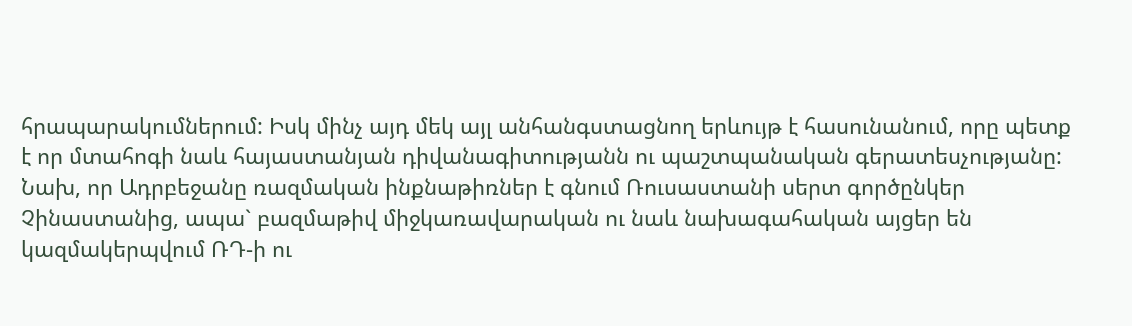հրապարակումներում: Իսկ մինչ այդ մեկ այլ անհանգստացնող երևույթ է հասունանում, որը պետք է որ մտահոգի նաև հայաստանյան դիվանագիտությանն ու պաշտպանական գերատեսչությանը: Նախ, որ Ադրբեջանը ռազմական ինքնաթիռներ է գնում Ռուսաստանի սերտ գործընկեր Չինաստանից, ապա` բազմաթիվ միջկառավարական ու նաև նախագահական այցեր են կազմակերպվում ՌԴ-ի ու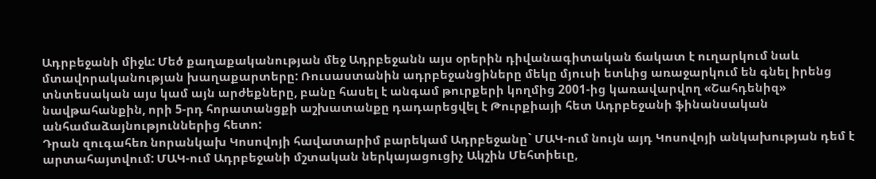Ադրբեջանի միջև: Մեծ քաղաքականության մեջ Ադրբեջանն այս օրերին դիվանագիտական ճակատ է ուղարկում նաև մտավորականության խաղաքարտերը: Ռուսաստանին ադրբեջանցիները մեկը մյուսի ետևից առաջարկում են գնել իրենց տնտեսական այս կամ այն արժեքները, բանը հասել է անգամ թուրքերի կողմից 2001-ից կառավարվող «Շահդենիզ» նավթահանքին, որի 5-րդ հորատանցքի աշխատանքը դադարեցվել է Թուրքիայի հետ Ադրբեջանի ֆինանսական անհամաձայնություններից հետո:
Դրան զուգահեռ նորանկախ Կոսովոյի հավատարիմ բարեկամ Ադրբեջանը` ՄԱԿ-ում նույն այդ Կոսովոյի անկախության դեմ է արտահայտվում: ՄԱԿ-ում Ադրբեջանի մշտական ներկայացուցիչ Ակշին Մեհտիեւը,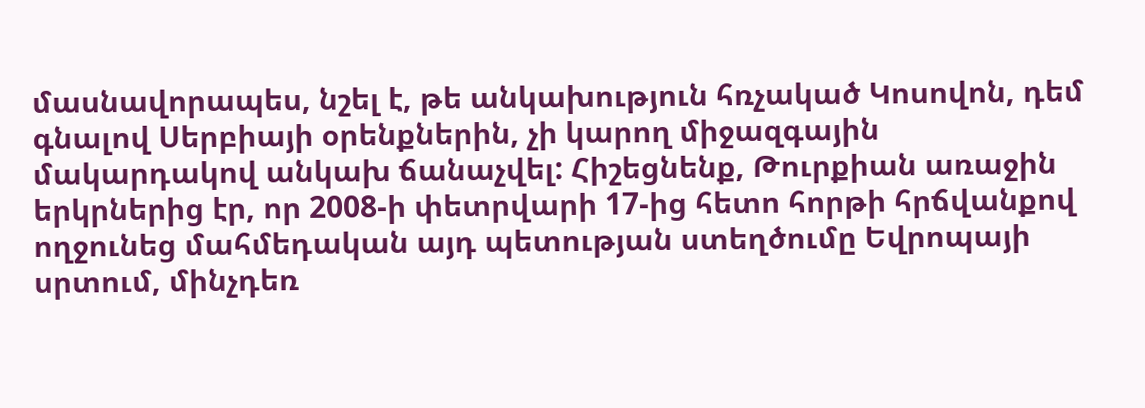մասնավորապես, նշել է, թե անկախություն հռչակած Կոսովոն, դեմ գնալով Սերբիայի օրենքներին, չի կարող միջազգային մակարդակով անկախ ճանաչվել: Հիշեցնենք, Թուրքիան առաջին երկրներից էր, որ 2008-ի փետրվարի 17-ից հետո հորթի հրճվանքով ողջունեց մահմեդական այդ պետության ստեղծումը Եվրոպայի սրտում, մինչդեռ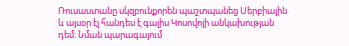Ռուսաստանը սկզբունքորեն պաշտպանեց Սերբիային և այսօր էլ հանդես է գալիս Կոսովոյի անկախության դեմ: Նման պարագայում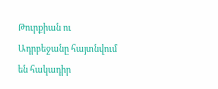Թուրքիան ու Ադրբեջանը հայտնվում են հակադիր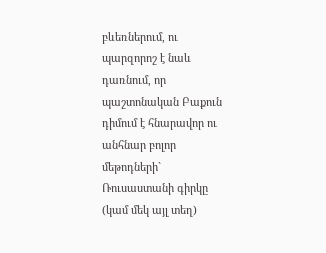բևեռներում, ու պարզորոշ է նաև դառնում, որ պաշտոնական Բաքուն դիմում է հնարավոր ու անհնար բոլոր մեթոդների` Ռուսաստանի գիրկը (կամ մեկ այլ տեղ)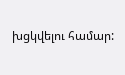խցկվելու համար: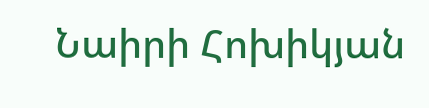Նաիրի Հոխիկյան